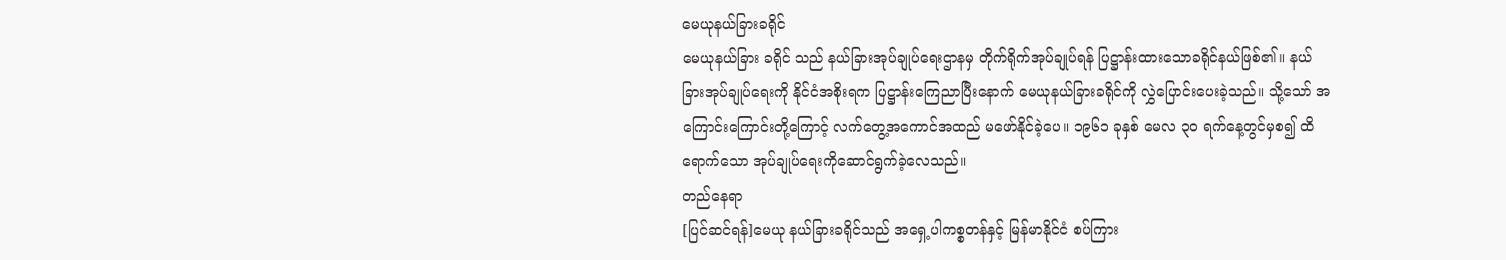မေယုနယ်ခြားခရိုင်
မေယုနယ်ခြား ခရိုင် သည် နယ်ခြားအုပ်ချုပ်ရေးဌာနမှ တိုက်ရိုက်အုပ်ချုပ်ရန် ပြဋ္ဌာန်းထားသောခရိုင်နယ်ဖြစ်၏။ နယ်ခြားအုပ်ချုပ်ရေးကို နိုင်ငံအစိုးရက ပြဋ္ဌာန်းကြေညာပြီးနောက် မေယုနယ်ခြားခရိုင်ကို လွှဲပြောင်းပေးခဲ့သည်။ သို့သော် အကြောင်းကြောင်းတို့ကြောင့် လက်တွေ့အကောင်အထည် မဖော်နိုင်ခဲ့ပေ။ ၁၉၆၁ ခုနှစ် မေလ ၃ဝ ရက်နေ့တွင်မှစ၍ ထိရောက်သော အုပ်ချုပ်ရေးကိုဆောင်ရွက်ခဲ့လေသည်။
တည်နေရာ
[ပြင်ဆင်ရန်]မေယု နယ်ခြားခရိုင်သည် အရှေ့ပါကစ္စတန်နှင့် မြန်မာနိုင်ငံ စပ်ကြား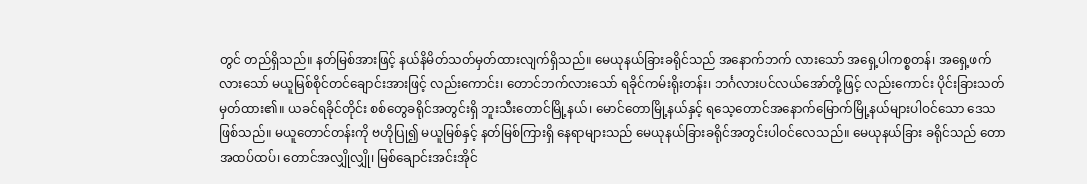တွင် တည်ရှိသည်။ နတ်မြစ်အားဖြင့် နယ်နိမိတ်သတ်မှတ်ထားလျက်ရှိသည်။ မေယုနယ်ခြားခရိုင်သည် အနောက်ဘက် လားသော် အရှေ့ပါကစ္စတန်၊ အရှေ့ဖက်လားသော် မယူမြစ်စိုင်တင်ချောင်းအားဖြင့် လည်းကောင်း၊ တောင်ဘက်လားသော် ရခိုင်ကမ်းရိုးတန်း၊ ဘင်္ဂလားပင်လယ်အော်တို့ဖြင့် လည်းကောင်း ပိုင်းခြားသတ်မှတ်ထား၏။ ယခင်ရခိုင်တိုင်း စစ်တွေခရိုင်အတွင်းရှိ ဘူးသီးတောင်မြို့နယ်၊ မောင်တောမြို့နယ်နှင့် ရသေ့တောင်အနောက်မြောက်မြို့နယ်များပါဝင်သော ဒေသဖြစ်သည်။ မယူတောင်တန်းကို ဗဟိုပြု၍ မယူမြစ်နှင့် နတ်မြစ်ကြားရှိ နေရာများသည် မေယုနယ်ခြားခရိုင်အတွင်းပါဝင်လေသည်။ မေယုနယ်ခြား ခရိုင်သည် တောအထပ်ထပ်၊ တောင်အလျှိုလျှို၊ မြစ်ချောင်းအင်းအိုင်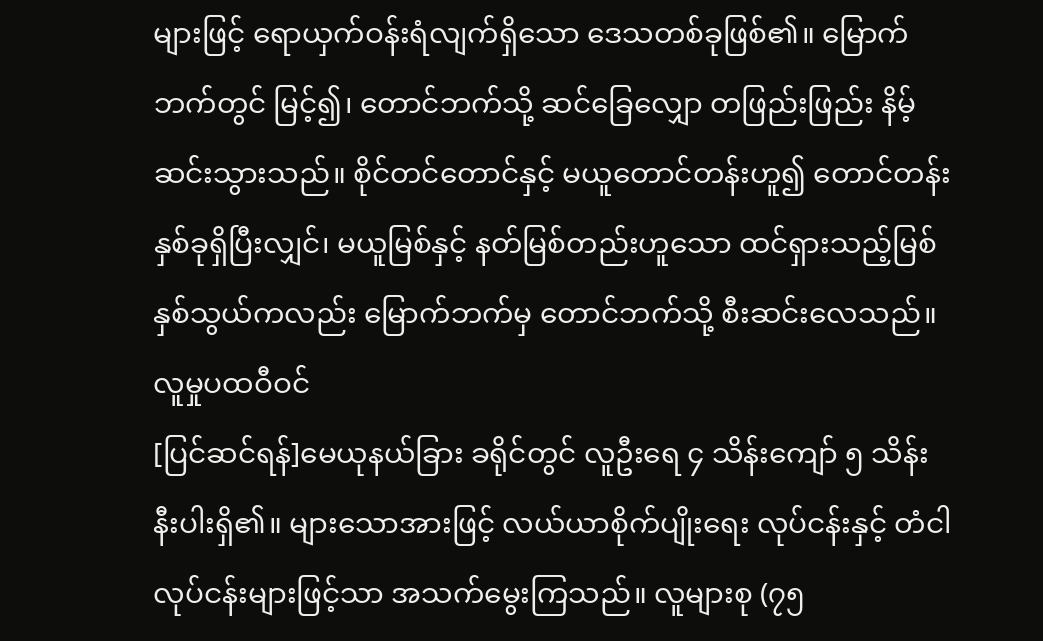များဖြင့် ရောယှက်ဝန်းရံလျက်ရှိသော ဒေသတစ်ခုဖြစ်၏။ မြောက်ဘက်တွင် မြင့်၍၊ တောင်ဘက်သို့ ဆင်ခြေလျှော တဖြည်းဖြည်း နိမ့်ဆင်းသွားသည်။ စိုင်တင်တောင်နှင့် မယူတောင်တန်းဟူ၍ တောင်တန်းနှစ်ခုရှိပြီးလျှင်၊ မယူမြစ်နှင့် နတ်မြစ်တည်းဟူသော ထင်ရှားသည့်မြစ်နှစ်သွယ်ကလည်း မြောက်ဘက်မှ တောင်ဘက်သို့ စီးဆင်းလေသည်။
လူမှုပထဝီဝင်
[ပြင်ဆင်ရန်]မေယုနယ်ခြား ခရိုင်တွင် လူဦးရေ ၄ သိန်းကျော် ၅ သိန်းနီးပါးရှိ၏။ များသောအားဖြင့် လယ်ယာစိုက်ပျိုးရေး လုပ်ငန်းနှင့် တံငါလုပ်ငန်းများဖြင့်သာ အသက်မွေးကြသည်။ လူများစု (၇၅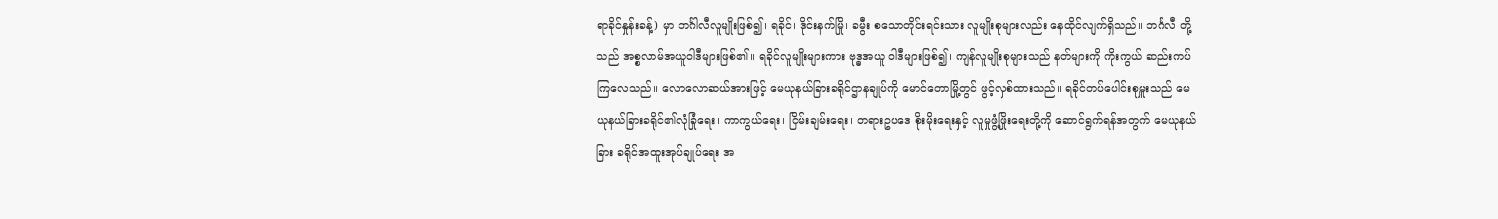ရာခိုင်နှုန်းခန့်) မှာ ဘင်္ဂါလီလူမျိုးဖြစ်၍၊ ရခိုင်၊ ဒိုင်းနက်မြို၊ ခမွီး စသောတိုင်းရင်းသား လူမျိုးစုများလည်း နေထိုင်လျက်ရှိသည်။ ဘင်္ဂလီ တို့သည် အစ္စလာမ်အယူဝါဒီများဖြစ်၏။ ရခိုင်လူမျိုးများကား ဗုဒ္ဓအယူ ဝါဒီများဖြစ်၍၊ ကျန်လူမျိုးစုများသည် နတ်များကို ကိုးကွယ် ဆည်းကပ်ကြလေသည်။ လောလောဆယ်အားဖြင့် မေယုနယ်ခြားခရိုင်ဌာနချုပ်ကို မောင်တောမြို့တွင် ဖွင့်လှစ်ထားသည်။ ရခိုင်တပ်ပေါင်းစုမှူးသည် မေယုနယ်ခြားခရိုင်၏လုံခြုံရေး၊ ကာကွယ်ရေး၊ ငြိမ်းချမ်းရေး၊ တရားဥပဒေ စိုးမိုးရေးနှင့် လူမှုဖွံ့ဖြိုးရေးတို့ကို ဆောင်ရွက်ရန်အတွက် မေယုနယ်ခြား ခရိုင်အထူးအုပ်ချုပ်ရေး အ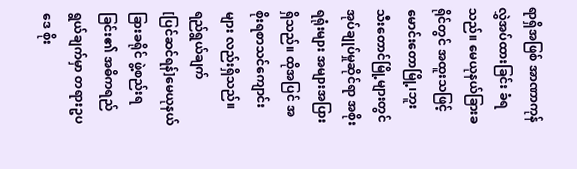ရာရှိအဖြစ် အာဏာကုန် လွှဲအပ်ထားခြင်း ခံရသည်။ မေယုနယ်ခြားခရိုင်တွင် အထူးသဖြင့် မောင်းတောမြို့၊ဘူးသီးတောင်မြို့များတွင် အုပ်ချုပ်မှုဆိုင်ရာ အစိုးရရုံးများ အများအပြားရှိသည်။ ထိုအပြင် အစိုးရစာသင်ကျောင်းများ လည်းရှိသည်။
ရည်ရွယ်ချက်
[ပြင်ဆင်ရန်]မေယုနယ်ခြားခရိုင် ဖွဲ့စည်းရခြင်း၏ အဓိကရည်ရွယ်ချက်မှာ တရားဥပဒေ စိုး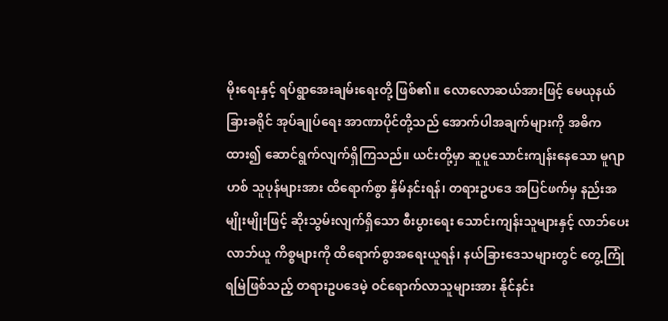မိုးရေးနှင့် ရပ်ရွာအေးချမ်းရေးတို့ ဖြစ်၏။ လောလောဆယ်အားဖြင့် မေယုနယ်ခြားခရိုင် အုပ်ချုပ်ရေး အာဏာပိုင်တို့သည် အောက်ပါအချက်များကို အဓိကထား၍ ဆောင်ရွက်လျက်ရှိကြသည်။ ယင်းတို့မှာ ဆူပူသောင်းကျန်းနေသော မူဂျာဟစ် သူပုန်များအား ထိရောက်စွာ နှိမ်နင်းရန်၊ တရားဥပဒေ အပြင်ဖက်မှ နည်းအမျိုးမျိုးဖြင့် ဆိုးသွမ်းလျက်ရှိသော စီးပွားရေး သောင်းကျန်းသူများနှင့် လာဘ်ပေး လာဘ်ယူ ကိစ္စများကို ထိရောက်စွာအရေးယူရန်၊ နယ်ခြားဒေသများတွင် တွေ့ကြုံရမြဲဖြစ်သည့် တရားဥပဒေမဲ့ ဝင်ရောက်လာသူများအား နိုင်နင်း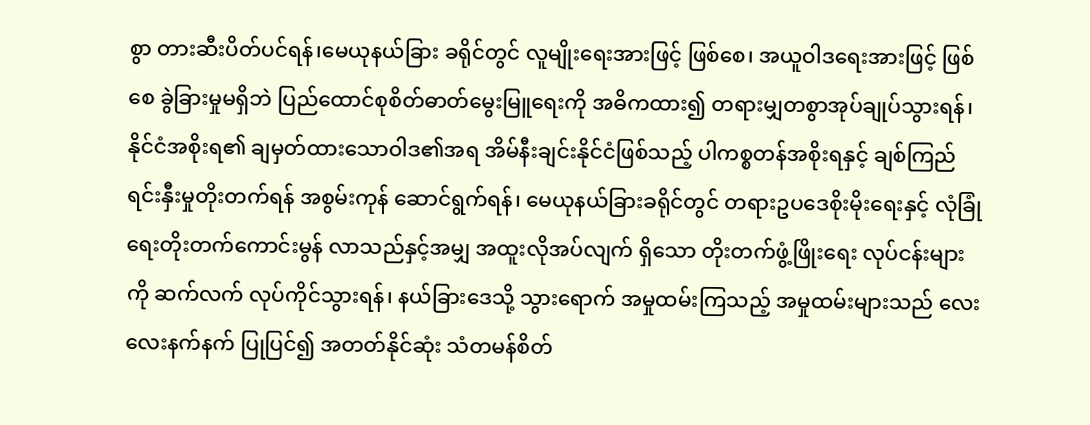စွာ တားဆီးပိတ်ပင်ရန်၊မေယုနယ်ခြား ခရိုင်တွင် လူမျိုးရေးအားဖြင့် ဖြစ်စေ၊ အယူဝါဒရေးအားဖြင့် ဖြစ်စေ ခွဲခြားမှုမရှိဘဲ ပြည်ထောင်စုစိတ်ဓာတ်မွေးမြူရေးကို အဓိကထား၍ တရားမျှတစွာအုပ်ချုပ်သွားရန်၊ နိုင်ငံအစိုးရ၏ ချမှတ်ထားသောဝါဒ၏အရ အိမ်နီးချင်းနိုင်ငံဖြစ်သည့် ပါကစ္စတန်အစိုးရနှင့် ချစ်ကြည်ရင်းနှီးမှုတိုးတက်ရန် အစွမ်းကုန် ဆောင်ရွက်ရန်၊ မေယုနယ်ခြားခရိုင်တွင် တရားဥပဒေစိုးမိုးရေးနှင့် လုံခြုံရေးတိုးတက်ကောင်းမွန် လာသည်နှင့်အမျှ အထူးလိုအပ်လျက် ရှိသော တိုးတက်ဖွံ့ဖြိုးရေး လုပ်ငန်းများကို ဆက်လက် လုပ်ကိုင်သွားရန်၊ နယ်ခြားဒေသို့ သွားရောက် အမှုထမ်းကြသည့် အမှုထမ်းများသည် လေးလေးနက်နက် ပြုပြင်၍ အတတ်နိုင်ဆုံး သံတမန်စိတ်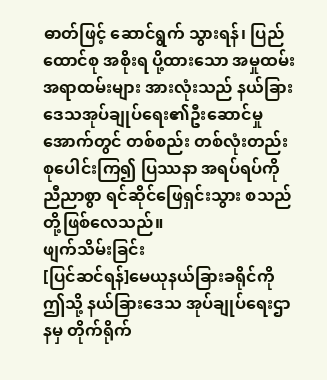ဓာတ်ဖြင့် ဆောင်ရွက် သွားရန်၊ ပြည်ထောင်စု အစိုးရ ပို့ထားသော အမှုထမ်းအရာထမ်းများ အားလုံးသည် နယ်ခြားဒေသအုပ်ချုပ်ရေး၏ဦးဆောင်မှု အောက်တွင် တစ်စည်း တစ်လုံးတည်း စုပေါင်းကြ၍ ပြဿနာ အရပ်ရပ်ကို ညီညာစွာ ရင်ဆိုင်ဖြေရှင်းသွား စသည်တို့ဖြစ်လေသည်။
ဖျက်သိမ်းခြင်း
[ပြင်ဆင်ရန်]မေယုနယ်ခြားခရိုင်ကို ဤသို့ နယ်ခြားဒေသ အုပ်ချုပ်ရေးဌာနမှ တိုက်ရိုက်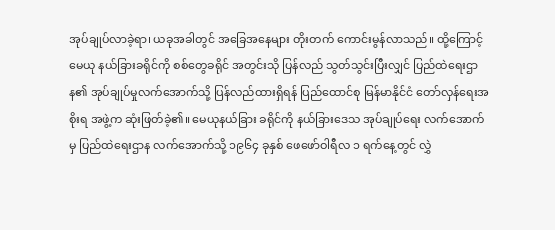အုပ်ချုပ်လာခဲ့ရာ၊ ယခုအခါတွင် အခြေအနေများ တိုးတက် ကောင်းမွန်လာသည်။ ထို့ကြောင့် မေယု နယ်ခြားခရိုင်ကို စစ်တွေခရိုင် အတွင်းသို ပြန်လည် သွတ်သွင်းပြီးလျှင် ပြည်ထဲရေးဌာန၏ အုပ်ချုပ်မှုလက်အောက်သို့ ပြန်လည်ထားရှိရန် ပြည်ထောင်စု မြန်မာနိုင်ငံ တော်လှန်ရေးအစိုးရ အဖွဲ့က ဆုံးဖြတ်ခဲ့၏။ မေယုနယ်ခြား ခရိုင်ကို နယ်ခြားဒေသ အုပ်ချုပ်ရေး လက်အောက်မှ ပြည်ထဲရေးဌာန လက်အောက်သို့ ၁၉၆၄ ခုနှစ် ဖေဖော်ဝါရီလ ၁ ရက်နေ့တွင် လွှဲ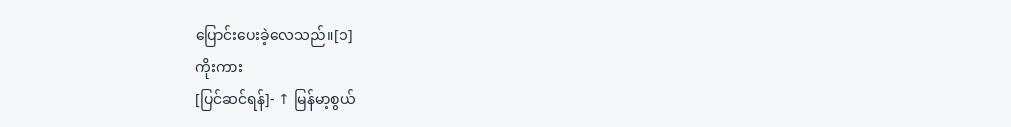ပြောင်းပေးခဲ့လေသည်။[၁]
ကိုးကား
[ပြင်ဆင်ရန်]- ↑ မြန်မာ့စွယ်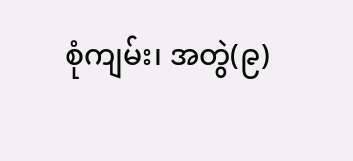စုံကျမ်း၊ အတွဲ(၉)